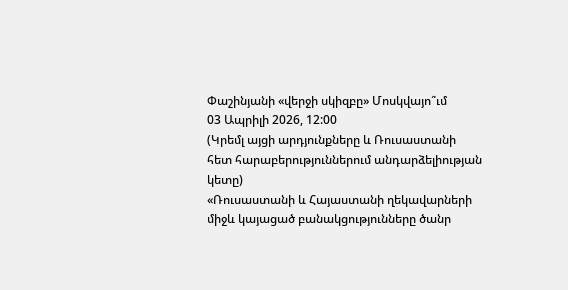Փաշինյանի «վերջի սկիզբը» Մոսկվայո՞ւմ
03 Ապրիլի 2026, 12:00
(Կրեմլ այցի արդյունքները և Ռուսաստանի հետ հարաբերություններում անդարձելիության կետը)
«Ռուսաստանի և Հայաստանի ղեկավարների միջև կայացած բանակցությունները ծանր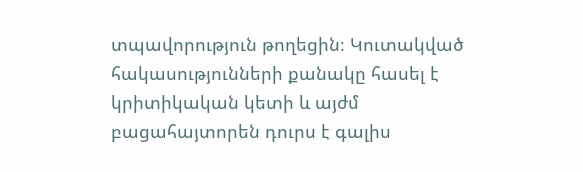տպավորություն թողեցին։ Կուտակված հակասությունների քանակը հասել է կրիտիկական կետի և այժմ բացահայտորեն դուրս է գալիս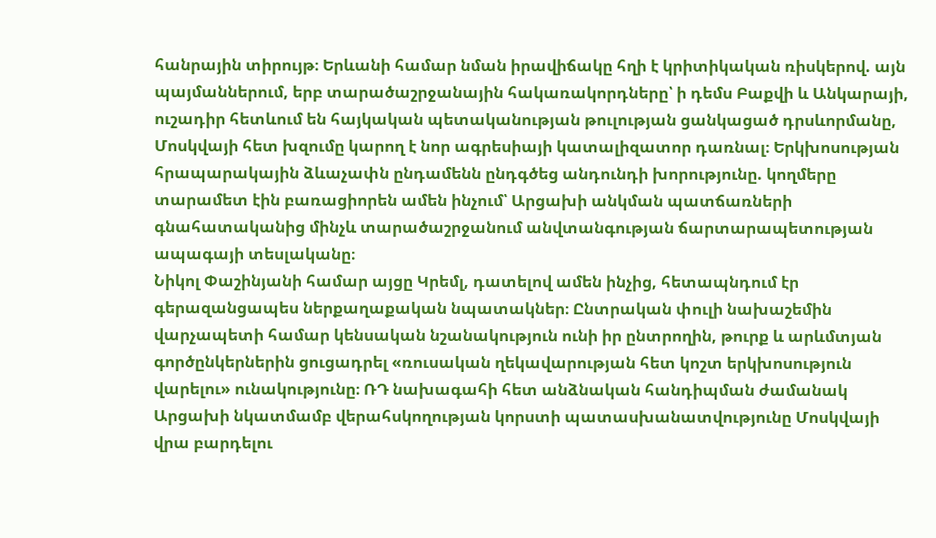հանրային տիրույթ։ Երևանի համար նման իրավիճակը հղի է կրիտիկական ռիսկերով. այն պայմաններում, երբ տարածաշրջանային հակառակորդները՝ ի դեմս Բաքվի և Անկարայի, ուշադիր հետևում են հայկական պետականության թուլության ցանկացած դրսևորմանը, Մոսկվայի հետ խզումը կարող է նոր ագրեսիայի կատալիզատոր դառնալ։ Երկխոսության հրապարակային ձևաչափն ընդամենն ընդգծեց անդունդի խորությունը. կողմերը տարամետ էին բառացիորեն ամեն ինչում՝ Արցախի անկման պատճառների գնահատականից մինչև տարածաշրջանում անվտանգության ճարտարապետության ապագայի տեսլականը։
Նիկոլ Փաշինյանի համար այցը Կրեմլ, դատելով ամեն ինչից, հետապնդում էր գերազանցապես ներքաղաքական նպատակներ։ Ընտրական փուլի նախաշեմին վարչապետի համար կենսական նշանակություն ունի իր ընտրողին, թուրք և արևմտյան գործընկերներին ցուցադրել «ռուսական ղեկավարության հետ կոշտ երկխոսություն վարելու» ունակությունը։ ՌԴ նախագահի հետ անձնական հանդիպման ժամանակ Արցախի նկատմամբ վերահսկողության կորստի պատասխանատվությունը Մոսկվայի վրա բարդելու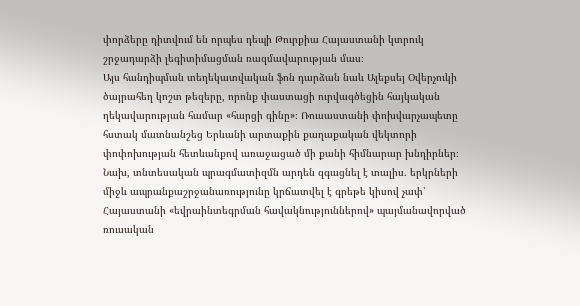փորձերը դիտվում են որպես դեպի Թուրքիա Հայաստանի կտրուկ շրջադարձի լեգիտիմացման ռազմավարության մաս։
Այս հանդիպման տեղեկատվական ֆոն դարձան նաև Ալեքսեյ Օվերչուկի ծայրահեղ կոշտ թեզերը, որոնք փաստացի ուրվագծեցին հայկական ղեկավարության համար «հարցի գինը»։ Ռուսաստանի փոխվարչապետը հստակ մատնանշեց Երևանի արտաքին քաղաքական վեկտորի փոփոխության հետևանքով առաջացած մի քանի հիմնարար խնդիրներ։
Նախ, տնտեսական պրագմատիզմն արդեն զգացնել է տալիս. երկրների միջև ապրանքաշրջանառությունը կրճատվել է գրեթե կիսով չափ՝ Հայաստանի «եվրաինտեգրման հավակնություններով» պայմանավորված ռուսական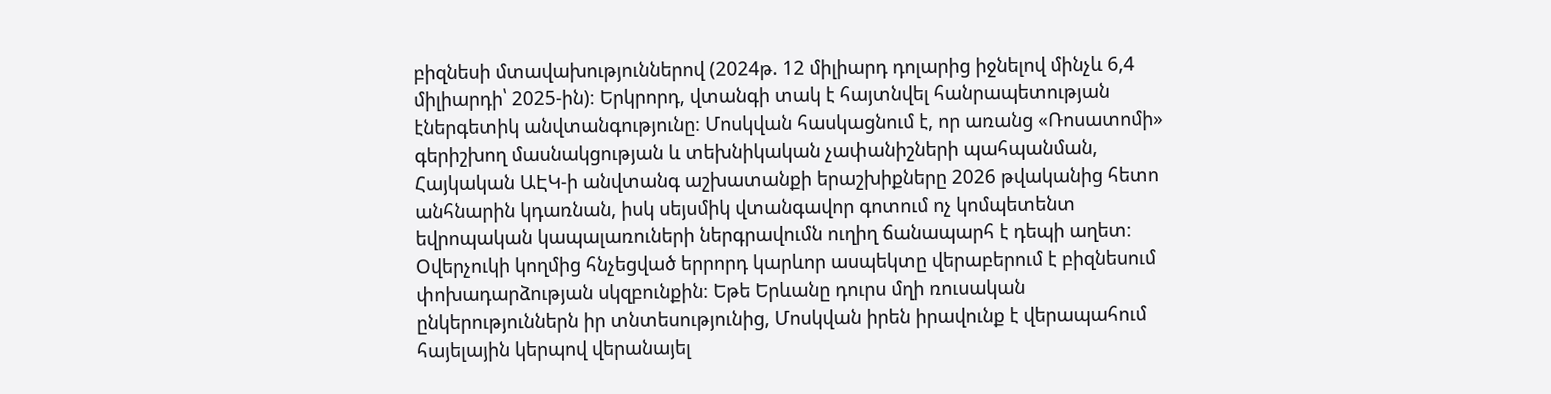բիզնեսի մտավախություններով (2024թ. 12 միլիարդ դոլարից իջնելով մինչև 6,4 միլիարդի՝ 2025-ին)։ Երկրորդ, վտանգի տակ է հայտնվել հանրապետության էներգետիկ անվտանգությունը։ Մոսկվան հասկացնում է, որ առանց «Ռոսատոմի» գերիշխող մասնակցության և տեխնիկական չափանիշների պահպանման, Հայկական ԱԷԿ-ի անվտանգ աշխատանքի երաշխիքները 2026 թվականից հետո անհնարին կդառնան, իսկ սեյսմիկ վտանգավոր գոտում ոչ կոմպետենտ եվրոպական կապալառուների ներգրավումն ուղիղ ճանապարհ է դեպի աղետ։
Օվերչուկի կողմից հնչեցված երրորդ կարևոր ասպեկտը վերաբերում է բիզնեսում փոխադարձության սկզբունքին։ Եթե Երևանը դուրս մղի ռուսական ընկերություններն իր տնտեսությունից, Մոսկվան իրեն իրավունք է վերապահում հայելային կերպով վերանայել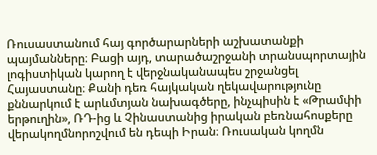Ռուսաստանում հայ գործարարների աշխատանքի պայմանները։ Բացի այդ, տարածաշրջանի տրանսպորտային լոգիստիկան կարող է վերջնականապես շրջանցել Հայաստանը։ Քանի դեռ հայկական ղեկավարությունը քննարկում է արևմտյան նախագծերը, ինչպիսին է «Թրամփի երթուղին», ՌԴ-ից և Չինաստանից իրական բեռնահոսքերը վերակողմնորոշվում են դեպի Իրան։ Ռուսական կողմն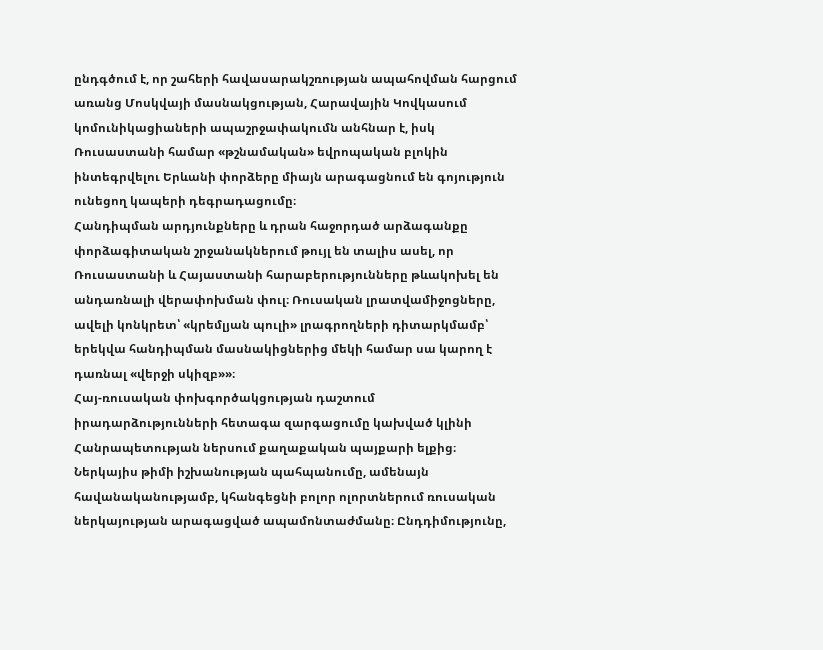ընդգծում է, որ շահերի հավասարակշռության ապահովման հարցում առանց Մոսկվայի մասնակցության, Հարավային Կովկասում կոմունիկացիաների ապաշրջափակումն անհնար է, իսկ Ռուսաստանի համար «թշնամական» եվրոպական բլոկին ինտեգրվելու Երևանի փորձերը միայն արագացնում են գոյություն ունեցող կապերի դեգրադացումը։
Հանդիպման արդյունքները և դրան հաջորդած արձագանքը փորձագիտական շրջանակներում թույլ են տալիս ասել, որ Ռուսաստանի և Հայաստանի հարաբերությունները թևակոխել են անդառնալի վերափոխման փուլ։ Ռուսական լրատվամիջոցները, ավելի կոնկրետ՝ «կրեմլյան պուլի» լրագրողների դիտարկմամբ՝ երեկվա հանդիպման մասնակիցներից մեկի համար սա կարող է դառնալ «վերջի սկիզբ»»։
Հայ-ռուսական փոխգործակցության դաշտում իրադարձությունների հետագա զարգացումը կախված կլինի Հանրապետության ներսում քաղաքական պայքարի ելքից։ Ներկայիս թիմի իշխանության պահպանումը, ամենայն հավանականությամբ, կհանգեցնի բոլոր ոլորտներում ռուսական ներկայության արագացված ապամոնտաժմանը։ Ընդդիմությունը,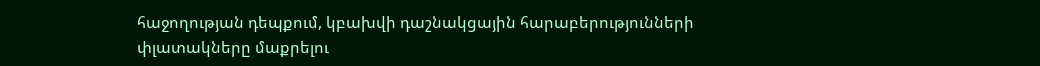հաջողության դեպքում, կբախվի դաշնակցային հարաբերությունների փլատակները մաքրելու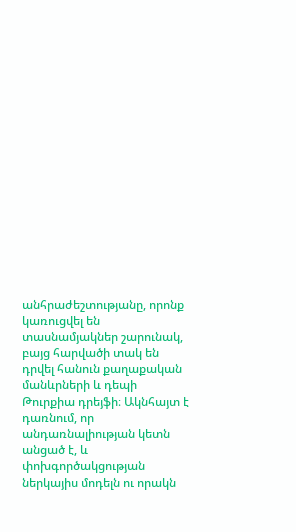անհրաժեշտությանը, որոնք կառուցվել են տասնամյակներ շարունակ, բայց հարվածի տակ են դրվել հանուն քաղաքական մանևրների և դեպի Թուրքիա դրեյֆի։ Ակնհայտ է դառնում, որ անդառնալիության կետն անցած է, և փոխգործակցության ներկայիս մոդելն ու որակն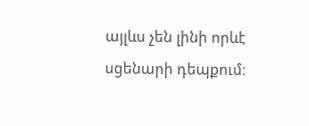այլևս չեն լինի որևէ սցենարի դեպքում։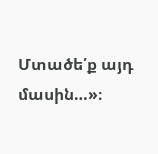Մտածե՛ք այդ մասին…»։